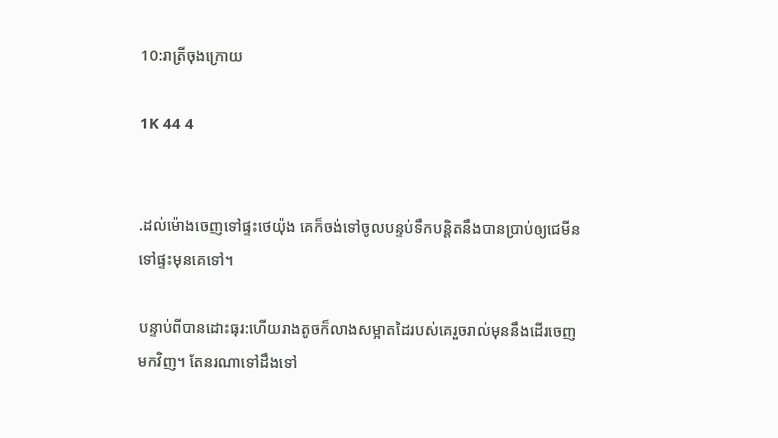10:រាត្រីចុងក្រោយ

1K 44 4


.ដល់ម៉ោងចេញទៅផ្ទះថេយ៉ុង គេក៏ចង់ទៅចូលបន្ទប់ទឹកបន្តិតនឹងបានប្រាប់ឲ្យជេមីន ទៅផ្ទះមុនគេទៅ។

បន្ទាប់ពីបានដោះធុរ:ហើយរាងតូចក៏លាងសម្អាតដៃរបស់គេរួចរាល់មុននឹងដើរចេញមកវិញ។ តែនរណាទៅដឹងទៅ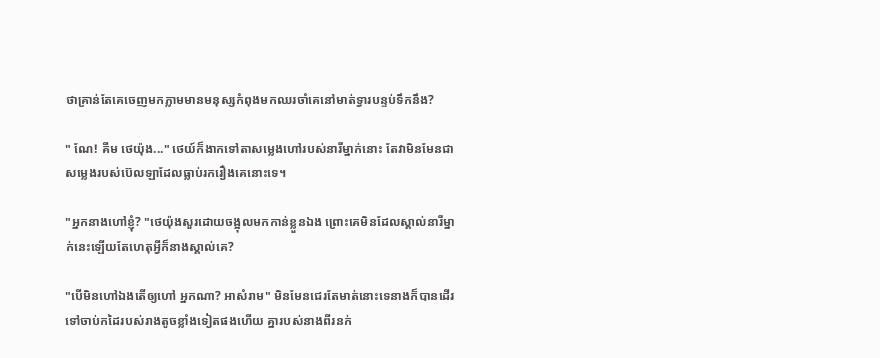ថាគ្រាន់តែគេចេញមកភ្លាមមានមនុស្សកំពុងមកឈរចាំគេនៅមាត់ទ្វារបន្ទប់ទឹកនឹង?

" ណែ! គីម ថេយ៉ុង..." ថេយ៍ក៏ងាកទៅតាសម្លេងហៅរបស់នារីម្នាក់នោះ តែវាមិនមែនជាសម្លេងរបស់ប៊េលឡាដែលធ្លាប់រករឿងគេនោះទេ។

"អ្នកនាងហៅខ្ញុំ? "ថេយ៉ុងសួរដោយចង្អុលមកកាន់ខ្លួនឯង ព្រោះគេមិនដែលស្គាល់នារីម្នាក់នេះឡើយតែហេតុអ្វីក៏នាងស្គាល់គេ?

"បើមិនហៅឯងតើឲ្យហៅ អ្នកណា? អាសំរាម" មិនមែនជេរតែមាត់នោះទេនាងក៏បានដើរទៅចាប់កដៃរបស់រាងតូចខ្លាំងទៀតផងហើយ គ្នារបស់នាងពីរនក់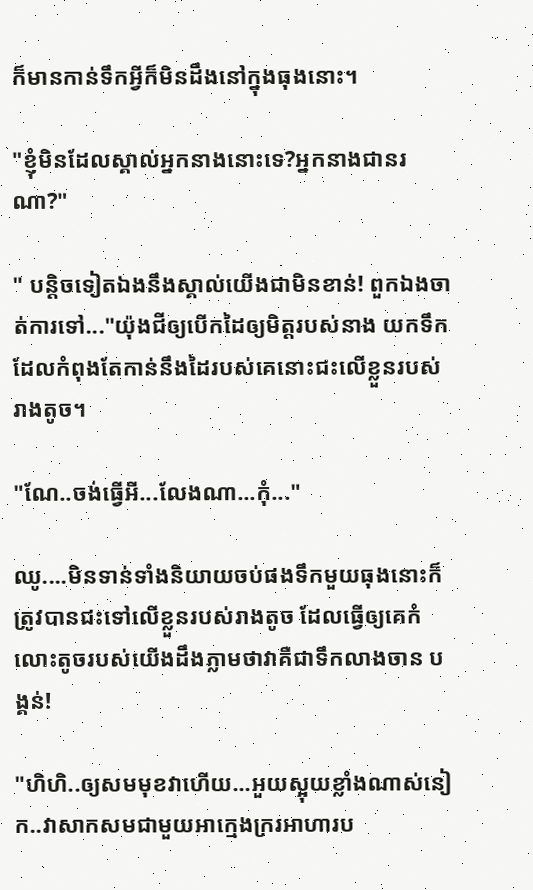ក៏មានកាន់ទឹកអ្វីក៏មិនដឹងនៅក្នុងធុងនោះ។

"ខ្ញុំមិនដែលស្គាល់អ្នកនាងនោះទេ?អ្នកនាងជានរណា?"

" បន្តិចទៀតឯងនឹងស្គាល់យើងជាមិនខាន់! ពួកឯងចាត់ការទៅ..."យ៉ុងជីឲ្យបើកដៃឲ្យមិត្តរបស់នាង យកទឹកដែលកំពុងតែកាន់នឹងដៃរបស់គេនោះជះលើខ្លួនរបស់រាងតូច។

"ណែ..ចង់ធ្វើអី...លែងណា...កុំ..."

ឈូ....មិនទាន់ទាំងនិយាយចប់ផងទឹកមួយធុងនោះក៏ត្រូវបានជះទៅលើខ្លួនរបស់រាងតូច ដែលធ្វើឲ្យគេកំលោះតូចរបស់យើងដឹងភ្លាមថាវាគឺជាទឹកលាងចាន បង្គន់!

"ហិហិ..ឲ្យសមមុខវាហើយ...អួយស្អុយខ្លាំងណាស់នៀក..វាសាកសមជាមួយអាក្មេងក្ររអាហារប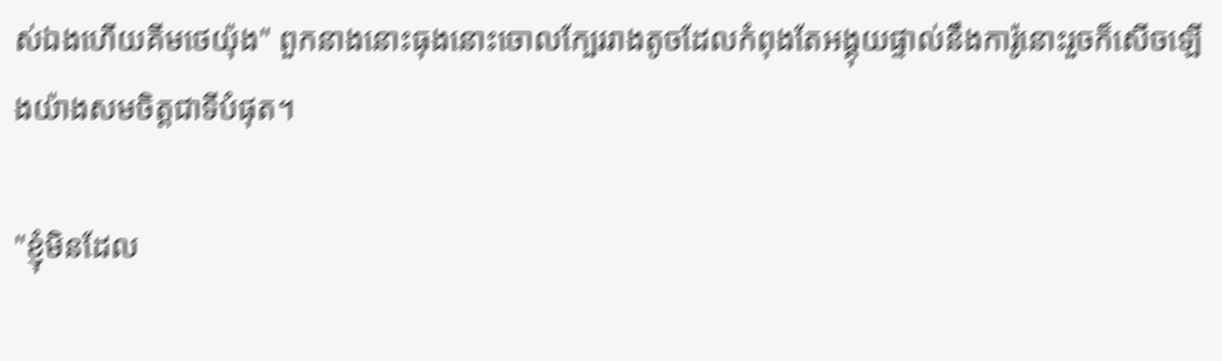ស់ឯងហើយគីមថេយ៉ុង" ពួកនាងនោះធុងនោះចោលក្បែររាងតូចដែលកំពុងតែអង្គុយផ្ទាល់នឹងការ៉ូនោះរួចក៏សើចឡើងយ៉ាងសមចិត្តជាទីបំផុត។

"ខ្ញុំមិនដែល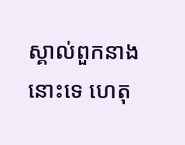ស្គាល់ពួកនាងនោះទេ ហេតុ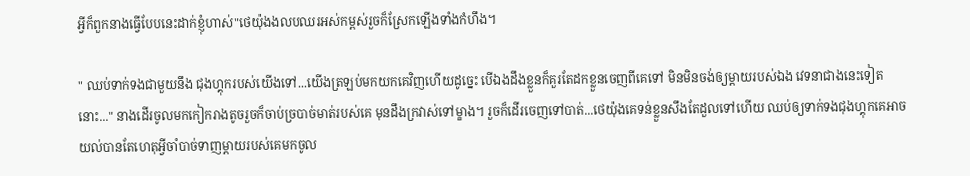អ្វីក៏ពួកនាងធ្វើបែបនេះដាក់ខ្ញុំហាស់"ថេយ៉ុងងលបឈរអស់កម្ពស់រួចក៏ស្រែកឡើងទាំងកំហឹង។

" ឈប់ទាក់ទងជាមួយនឹង ជុងហ្គុករបស់យើងទៅ...យើងត្រឡប់មកយកគេវិញហើយដូច្នេះ បើឯងដឹងខ្លួនក៏គួរតែដកខ្លួនចេញពីគេទៅ មិនមិនចង់ឲ្យម្តាយរបស់ឯង វេទនាជាងនេះទៀតនោះ..." នាងដើរចូលមកកៀករាងតូចរួចក៏ចាប់ច្របាច់មាត់របស់គេ មុនដឹងក្រវាស់ទៅម្ខាង។ រួចក៏ដើរចេញទៅបាត់...ថេយ៉ុងគេទន់ខ្លួនសឹងតែដួលទៅហើយ ឈប់ឲ្យទាក់ទងជុងហ្គុកគេអាចយល់បានតែហេតុអ្វីចាំបាច់ទាញម្តាយរបស់គេមកចូល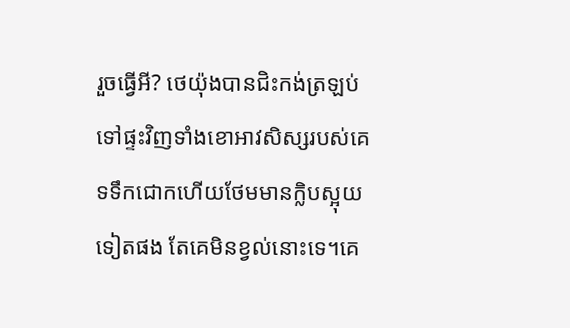រួចធ្វើអី? ថេយ៉ុងបានជិះកង់ត្រឡប់ទៅផ្ទះវិញទាំងខោអាវសិស្សរបស់គេទទឹកជោកហើយថែមមានក្លិបស្អុយទៀតផង តែគេមិនខ្វល់នោះទេ។គេ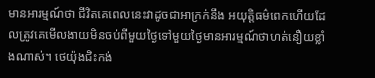មានអារម្មណ៍ថា ជីវិតគេពេលនេះវាដូចជាអាក្រក់នឹង អយុត្តិធម៌ពេកហើយដែលត្រូវគេមើលងាយមិនចប់ពីមួយថ្ងៃទៅមួយថ្ងៃមានអារម្មណ៍ថាហត់នឿយខ្លាំងណាស់។ ថេយ៉ុងជិះកង់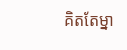គិតតែម្នា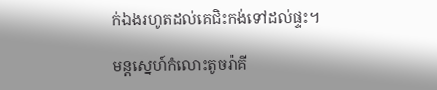ក់ឯងរហូតដល់គេជិះកង់ទៅដល់ផ្ទះ។

មន្តស្នេហ៍កំលោះតូចរ៉ាគី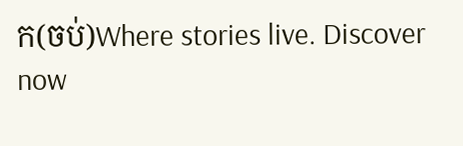ក(ចប់)Where stories live. Discover now